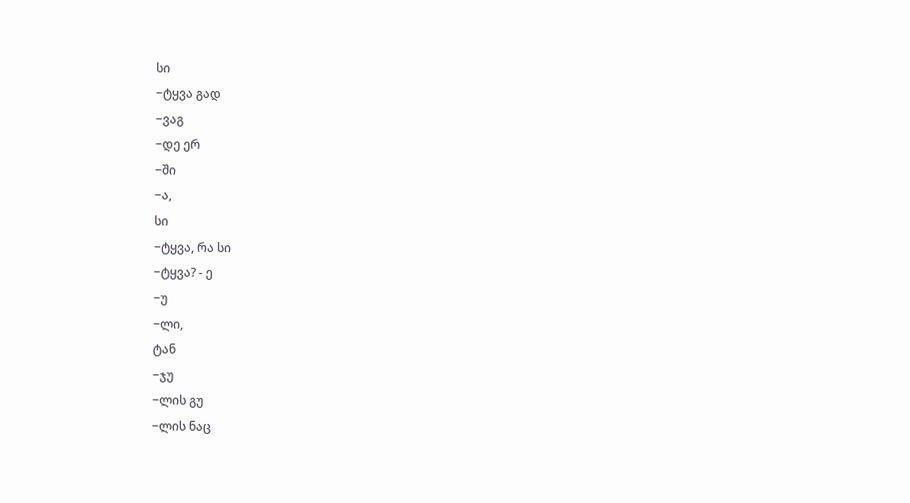სი
−ტყვა გად
−ვაგ
−დე ერ
−ში
−ა,
სი
−ტყვა, რა სი
−ტყვა? - ე
−უ
−ლი,
ტან
−ჯუ
−ლის გუ
−ლის ნაც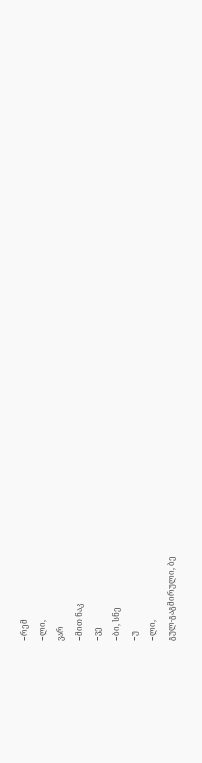−რემ
−ლი,
ვარ
−მით ნაკ
−ვე
−ბი, სნე
−უ
−ლი,
გულ-გაგმირული, ბე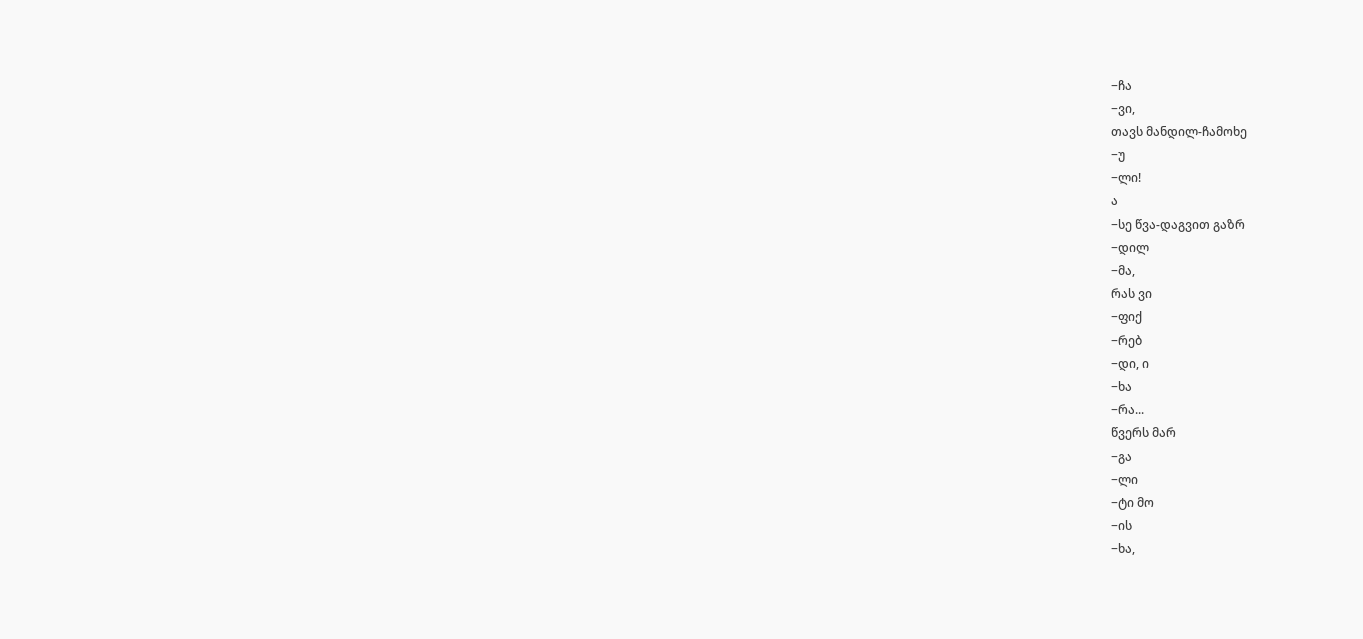−ჩა
−ვი,
თავს მანდილ-ჩამოხე
−უ
−ლი!
ა
−სე წვა-დაგვით გაზრ
−დილ
−მა,
რას ვი
−ფიქ
−რებ
−დი, ი
−ხა
−რა...
წვერს მარ
−გა
−ლი
−ტი მო
−ის
−ხა,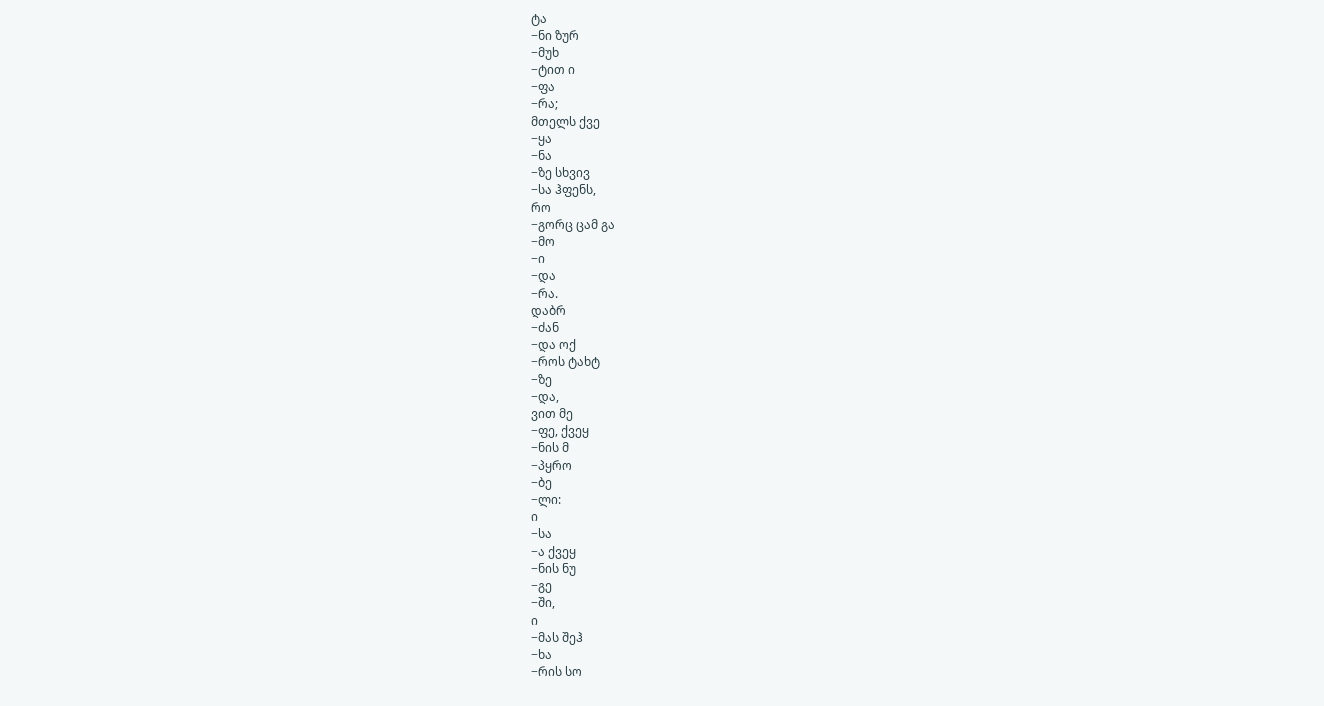ტა
−ნი ზურ
−მუხ
−ტით ი
−ფა
−რა;
მთელს ქვე
−ყა
−ნა
−ზე სხვივ
−სა ჰფენს,
რო
−გორც ცამ გა
−მო
−ი
−და
−რა.
დაბრ
−ძან
−და ოქ
−როს ტახტ
−ზე
−და,
ვით მე
−ფე, ქვეყ
−ნის მ
−პყრო
−ბე
−ლი:
ი
−სა
−ა ქვეყ
−ნის ნუ
−გე
−ში,
ი
−მას შეჰ
−ხა
−რის სო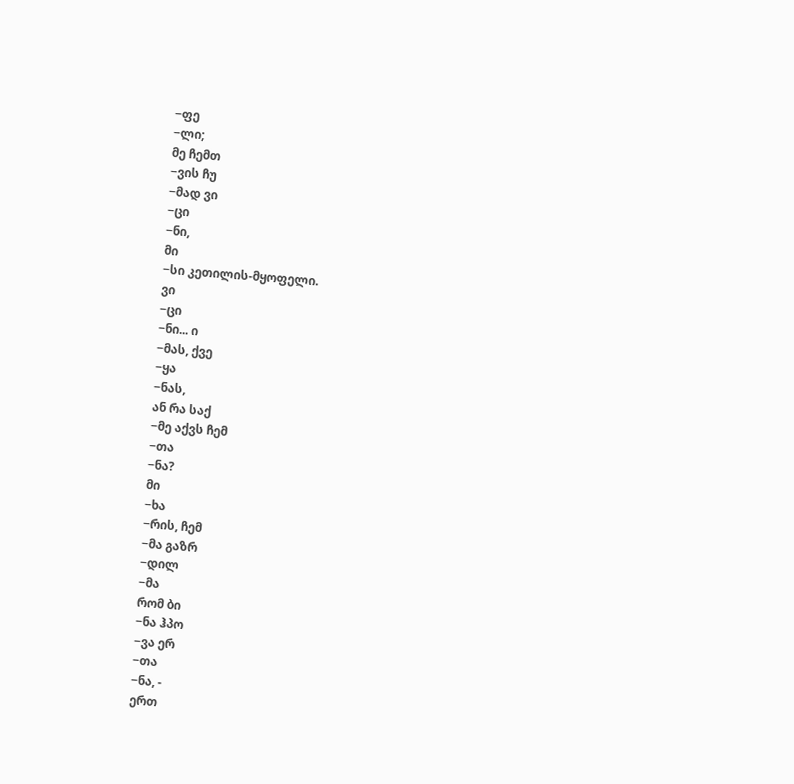−ფე
−ლი;
მე ჩემთ
−ვის ჩუ
−მად ვი
−ცი
−ნი,
მი
−სი კეთილის-მყოფელი.
ვი
−ცი
−ნი... ი
−მას, ქვე
−ყა
−ნას,
ან რა საქ
−მე აქვს ჩემ
−თა
−ნა?
მი
−ხა
−რის, ჩემ
−მა გაზრ
−დილ
−მა
რომ ბი
−ნა ჰპო
−ვა ერ
−თა
−ნა, -
ერთ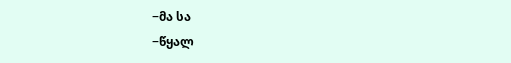−მა სა
−წყალ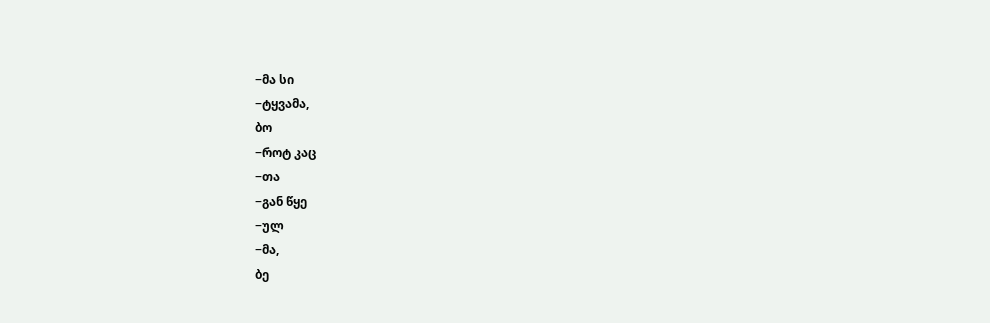−მა სი
−ტყვამა,
ბო
−როტ კაც
−თა
−გან წყე
−ულ
−მა,
ბე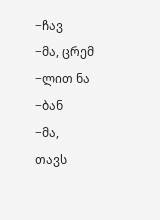−ჩავ
−მა, ცრემ
−ლით ნა
−ბან
−მა,
თავს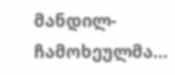მანდილ-ჩამოხეულმა...